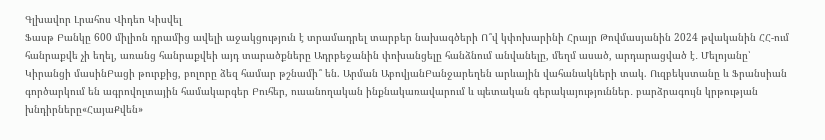Գլխավոր Լրահոս Վիդեո Կիսվել
Ֆասթ Բանկը 600 միլիոն դրամից ավելի աջակցություն է տրամադրել տարբեր նախագծերի Ո՞վ կփոխարինի Հրայր Թովմասյանին 2024 թվականին ՀՀ-ում հանրաքվե չի եղել, առանց հանրաքվեի այդ տարածքները Ադրբեջանին փոխանցելը հանձնում անվանելը, մեղմ ասած, արդարացված է․ Մելոյանը՝ Կիրանցի մասինԲացի թուրքից, բոլորը ձեզ համար թշնամի՞ են. Արման ԱբովյանԲանջարեղեն արևային վահանակների տակ. Ուզբեկստանը և Ֆրանսիան գործարկում են ագրովոլտային համակարգեր Բուհեր, ուսանողական ինքնակառավարում և պետական գերակայություններ․ բարձրագույն կրթության խնդիրները«ՀայաՔվեն»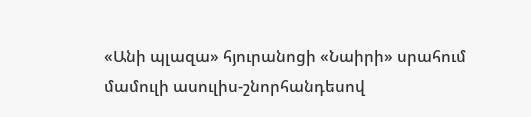«Անի պլազա» հյուրանոցի «Նաիրի» սրահում մամուլի ասուլիս-շնորհանդեսով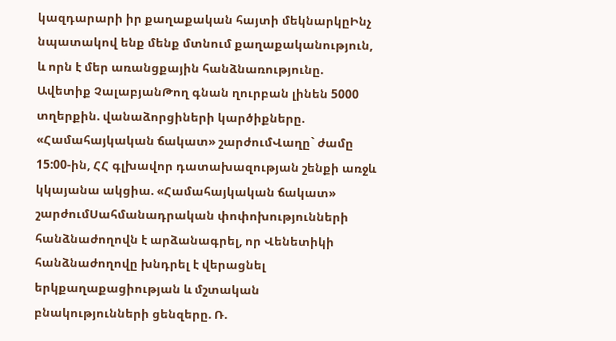կազդարարի իր քաղաքական հայտի մեկնարկըԻնչ նպատակով ենք մենք մտնում քաղաքականություն, և որն է մեր առանցքային հանձնառությունը. Ավետիք ՉալաբյանԹող գնան ղուրբան լինեն 5000 տղերքին. վանաձորցիների կարծիքները. «Համահայկական ճակատ» շարժումՎաղը` ժամը 15:00-ին, ՀՀ գլխավոր դատախազության շենքի առջև կկայանա ակցիա. «Համահայկական ճակատ» շարժումՍահմանադրական փոփոխությունների հանձնաժողովն է արձանագրել, որ Վենետիկի հանձնաժողովը խնդրել է վերացնել երկքաղաքացիության և մշտական բնակությունների ցենզերը. Ռ.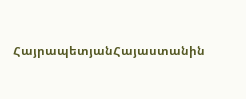ՀայրապետյանՀայաստանին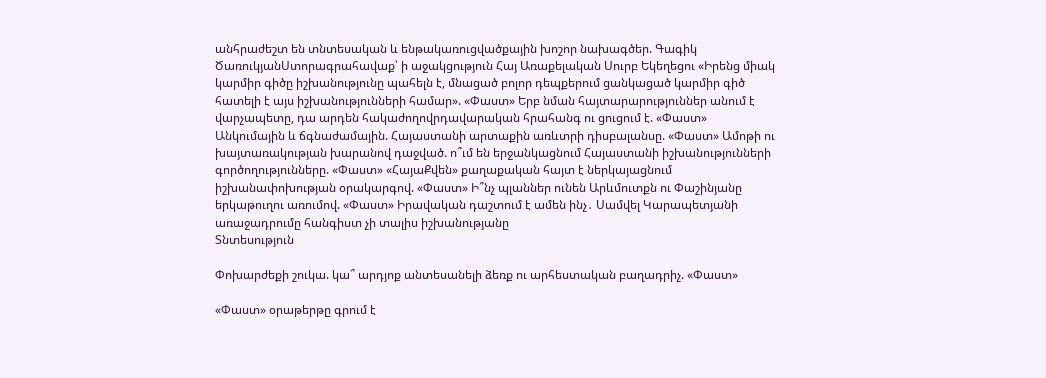անհրաժեշտ են տնտեսական և ենթակառուցվածքային խոշոր նախագծեր. Գագիկ ԾառուկյանՍտորագրահավաք՝ ի աջակցություն Հայ Առաքելական Սուրբ Եկեղեցու «Իրենց միակ կարմիր գիծը իշխանությունը պահելն է, մնացած բոլոր դեպքերում ցանկացած կարմիր գիծ հատելի է այս իշխանությունների համար». «Փաստ» Երբ նման հայտարարություններ անում է վարչապետը, դա արդեն հակաժողովրդավարական հրահանգ ու ցուցում է. «Փաստ» Անկումային և ճգնաժամային. Հայաստանի արտաքին առևտրի դիսբալանսը. «Փաստ» Ամոթի ու խայտառակության խարանով դաջված. ո՞ւմ են երջանկացնում Հայաստանի իշխանությունների գործողությունները. «Փաստ» «ՀայաՔվեն» քաղաքական հայտ է ներկայացնում իշխանափոխության օրակարգով. «Փաստ» Ի՞նչ պլաններ ունեն Արևմուտքն ու Փաշինյանը երկաթուղու առումով. «Փաստ» Իրավական դաշտում է ամեն ինչ․ Սամվել Կարապետյանի առաջադրումը հանգիստ չի տալիս իշխանությանը
Տնտեսություն

Փոխարժեքի շուկա. կա՞ արդյոք անտեսանելի ձեռք ու արհեստական բաղադրիչ. «Փաստ»

«Փաստ» օրաթերթը գրում է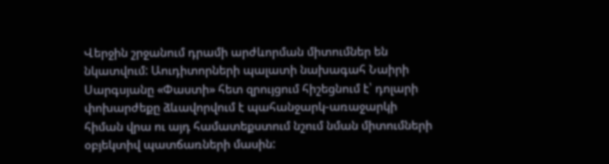Վերջին շրջանում դրամի արժևորման միտումներ են նկատվում: Աուդիտորների պալատի նախագահ Նաիրի Սարգսյանը «Փաստի» հետ զրույցում հիշեցնում է՝ դոլարի փոխարժեքը ձևավորվում է պահանջարկ-առաջարկի հիման վրա ու այդ համատեքստում նշում նման միտումների օբյեկտիվ պատճառների մասին: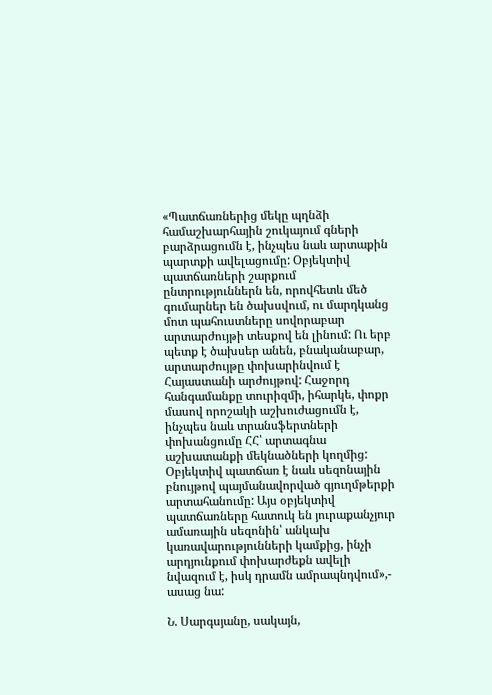«Պատճառներից մեկը պղնձի համաշխարհային շուկայում գների բարձրացումն է, ինչպես նաև արտաքին պարտքի ավելացումը: Օբյեկտիվ պատճառների շարքում ընտրություններն են, որովհետև մեծ գումարներ են ծախսվում, ու մարդկանց մոտ պահուստները սովորաբար արտարժույթի տեսքով են լինում: Ու երբ պետք է ծախսեր անեն, բնականաբար, արտարժույթը փոխարինվում է Հայաստանի արժույթով: Հաջորդ հանգամանքը տուրիզմի, իհարկե, փոքր մասով որոշակի աշխուժացումն է, ինչպես նաև տրանսֆերտների փոխանցումը ՀՀ՝ արտագնա աշխատանքի մեկնածների կողմից: Օբյեկտիվ պատճառ է նաև սեզոնային բնույթով պայմանավորված գյուղմթերքի արտահանումը: Այս օբյեկտիվ պատճառները հատուկ են յուրաքանչյուր ամառային սեզոնին՝ անկախ կառավարությունների կամքից, ինչի արդյունքում փոխարժեքն ավելի նվազում է, իսկ դրամն ամրապնդվում»,- ասաց նա:

Ն. Սարգսյանը, սակայն,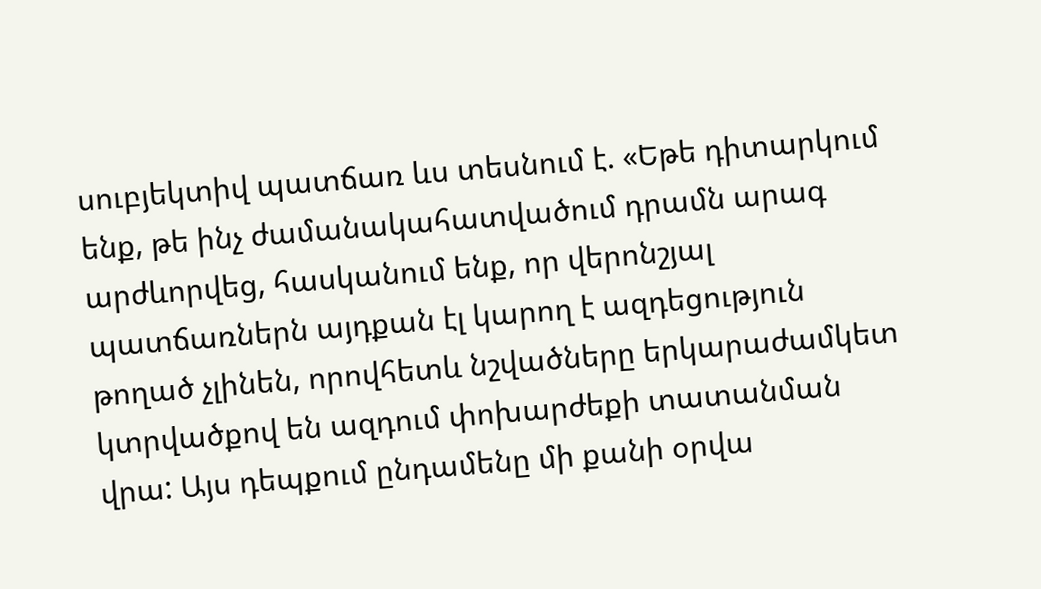սուբյեկտիվ պատճառ ևս տեսնում է. «Եթե դիտարկում ենք, թե ինչ ժամանակահատվածում դրամն արագ արժևորվեց, հասկանում ենք, որ վերոնշյալ պատճառներն այդքան էլ կարող է ազդեցություն թողած չլինեն, որովհետև նշվածները երկարաժամկետ կտրվածքով են ազդում փոխարժեքի տատանման վրա: Այս դեպքում ընդամենը մի քանի օրվա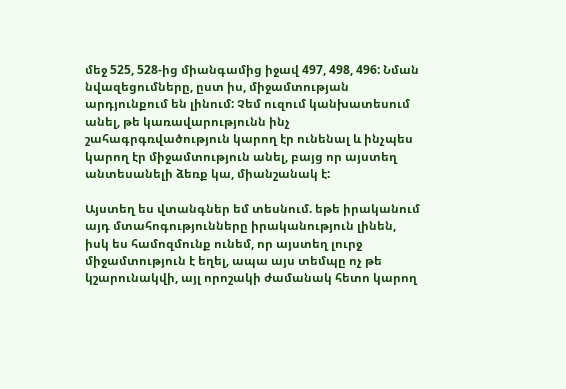մեջ 525, 528-ից միանգամից իջավ 497, 498, 496: Նման նվազեցումները, ըստ իս, միջամտության արդյունքում են լինում: Չեմ ուզում կանխատեսում անել, թե կառավարությունն ինչ շահագրգռվածություն կարող էր ունենալ և ինչպես կարող էր միջամտություն անել, բայց որ այստեղ անտեսանելի ձեռք կա, միանշանակ է:

Այստեղ ես վտանգներ եմ տեսնում. եթե իրականում այդ մտահոգությունները իրականություն լինեն, իսկ ես համոզմունք ունեմ, որ այստեղ լուրջ միջամտություն է եղել, ապա այս տեմպը ոչ թե կշարունակվի, այլ որոշակի ժամանակ հետո կարող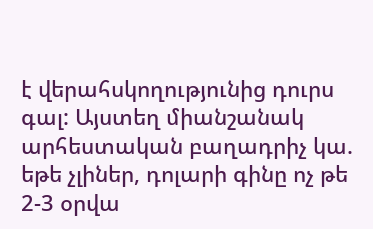է վերահսկողությունից դուրս գալ: Այստեղ միանշանակ արհեստական բաղադրիչ կա. եթե չլիներ, դոլարի գինը ոչ թե 2-3 օրվա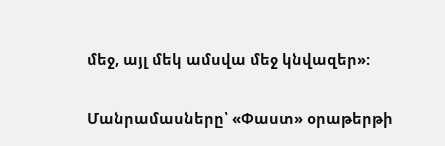մեջ, այլ մեկ ամսվա մեջ կնվազեր»:

Մանրամասները՝ «Փաստ» օրաթերթի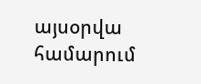այսօրվա համարում